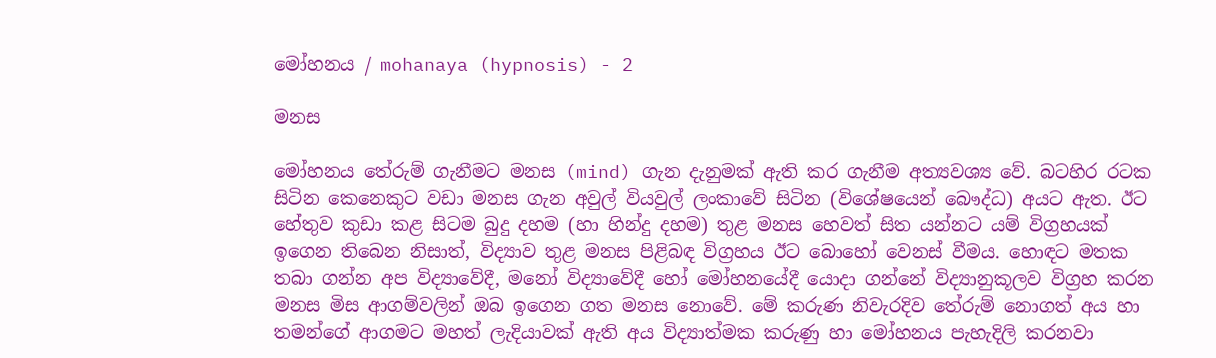මෝහනය / mohanaya (hypnosis) - 2

මනස

මෝහනය තේරුම් ගැනීමට මනස (mind) ගැන දැනුමක් ඇති කර ගැනීම අත්‍යවශ්‍ය වේ. බටහිර රටක සිටින කෙනෙකුට වඩා මනස ගැන අවුල් වියවුල් ලංකාවේ සිටින (විශේෂයෙන් බෞද්ධ) අයට ඇත. ඊට හේතුව කුඩා කළ සිටම බුදු දහම (හා හින්දු දහම) තුළ මනස හෙවත් සිත යන්නට යම් විග්‍රහයක් ඉගෙන තිබෙන නිසාත්, විද්‍යා‍ව තුළ මනස පිළිබඳ විග්‍රහය ඊට බොහෝ වෙනස් වීමය. හොඳට මතක තබා ගන්න අප විද්‍යාවේදී, මනෝ විද්‍යාවේදී හෝ මෝහනයේදී යොදා ගන්නේ විද්‍යානුකූලව විග්‍රහ කරන මනස මිස ආගම්වලින් ඔබ ඉගෙන ගත මනස නොවේ. මේ කරුණ නිවැරදිව තේරුම් නොගත් අය හා තමන්ගේ ආගමට මහත් ලැදියාවක් ඇති අය විද්‍යාත්මක කරුණු හා මෝහනය පැහැදිලි කරනවා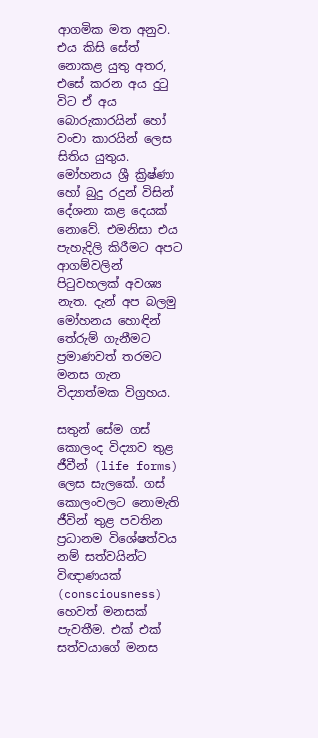ආගමික මත අනුව. එය කිසි සේත් නොකළ යුතු අතර, එසේ කරන අය දුටු විට ඒ අය බොරුකාරයින් හෝ වංචා කාරයින් ලෙස සිතිය යුතුය. මෝහනය ශ්‍රී ක්‍රිෂ්ණා හෝ බුදු රදුන් විසින් දේශනා කළ දෙයක් නොවේ. එමනිසා එය පැහැදිලි කිරීමට අපට ආගම්වලින් පිටුවහලක් අවශ්‍ය නැත. දැන් අප බලමු මෝහනය හොඳින් තේරුම් ගැනීමට ප්‍රමාණවත් තරමට මනස ගැන විද්‍යාත්මක විග්‍රහය.

සතුන් සේම ‍ගස් කොලංද විද්‍යාව තුළ ජීවීන් (life forms) ලෙස සැලකේ. ගස් කොලංවලට නොමැති ජීවින් තුළ පවතින ප්‍රධානම විශේෂත්වය නම් සත්වයින්ට විඥාණයක් (consciousness) හෙවත් මනසක් පැවතීම. එක් එක් සත්වයාගේ මනස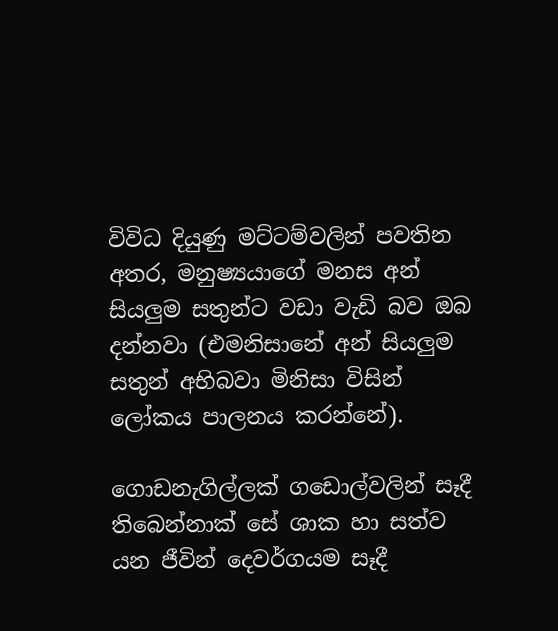විවිධ දියුණු මට්ටම්වලින් පවතින අතර, මනුෂ්‍යයාගේ මනස අන් සියලුම සතුන්ට වඩා වැඩි බව ඔබ දන්නවා (එමනිසානේ අන් සියලුම සතුන් අභිබවා මිනිසා විසින් ලෝකය පාලනය කරන්නේ).

ගොඩනැගිල්ලක් ගඩොල්වලින් සෑදී තිබෙන්නාක් සේ ශාක හා සත්ව යන ජීවින් දෙවර්ගයම සෑදී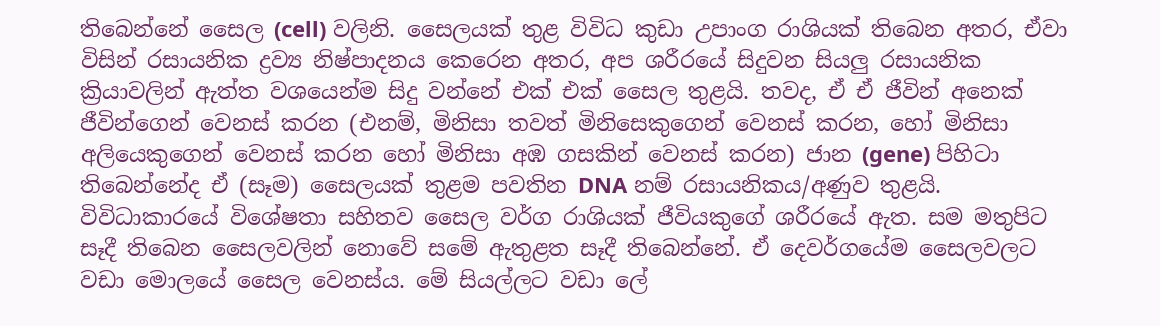තිබෙන්නේ සෛල (cell) වලිනි. සෛලයක් තුළ විවිධ කුඩා උපාංග රාශියක් තිබෙන අතර, ඒවා විසින් රසායනික ද්‍රව්‍ය නිෂ්පාදනය කෙරෙන අතර, අප ශරීරයේ සිදුවන සියලු රසායනික ක්‍රියාවලින් ඇත්ත වශයෙන්ම සිදු වන්නේ එක් එක් සෛල තුළයි. තවද, ඒ ඒ ජීවින් අනෙක් ජීවින්ගෙන් වෙනස් කරන (එනම්, මිනිසා තවත් මිනිසෙකුගෙන් වෙනස් කරන, හෝ මිනිසා අලියෙකුගෙන් වෙනස් කරන හෝ මිනිසා අඹ ගසකින් වෙනස් කරන) ජාන (gene) පිහිටා තිබෙන්නේද ඒ (සෑම) සෛලයක් තුළම පවතින DNA නම් රසායනිකය/අණුව තුළයි. විවිධාකාරයේ විශේෂතා සහිතව සෛල වර්ග රාශියක් ජීවියකුගේ ශරීරයේ ඇත. සම මතුපිට සෑදී තිබෙන සෛලවලින් නොවේ සමේ ඇතුළත සෑදී තිබෙන්නේ. ඒ දෙවර්ගයේම සෛලවලට වඩා මො‍ලයේ සෛල වෙනස්ය. මේ සියල්ලට වඩා ලේ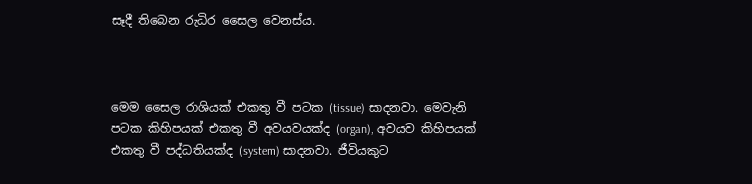සෑදී තිබෙන රුධිර සෛල වෙනස්ය.



මෙම සෛල රාශියක් එකතු වී පටක (tissue) සාදනවා. මෙවැනි පටක කිහිපයක් එකතු වී අවයවයක්ද (organ), අවයව කිහිපයක් එකතු වී පද්ධතියක්ද (system) සාදනවා. ජීවියකුට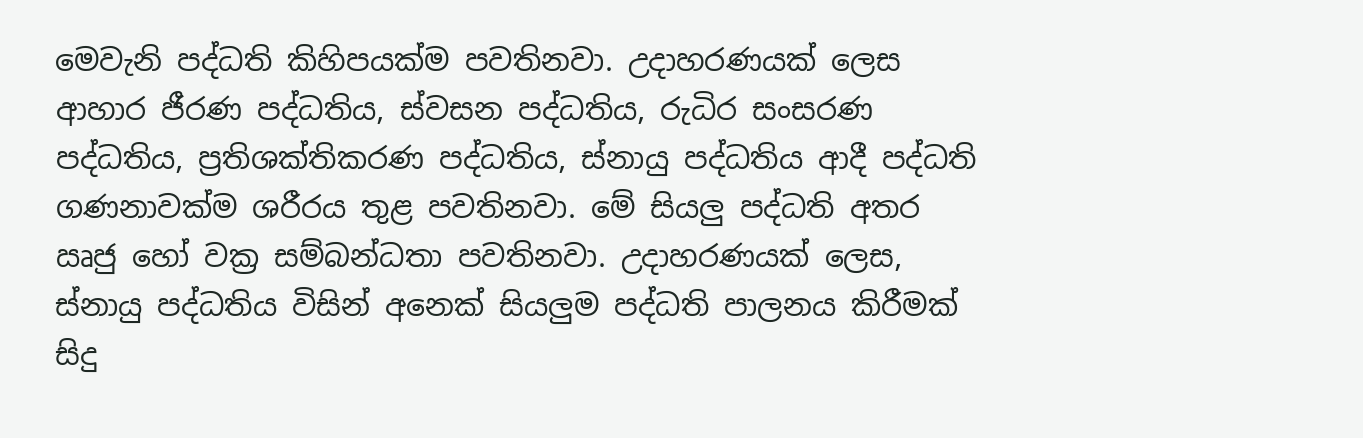මෙවැනි පද්ධති කිහිපයක්ම පවතිනවා. උදාහරණයක් ලෙස ආහාර ජීරණ පද්ධතිය, ස්වසන පද්ධතිය, රුධිර සංසරණ පද්ධතිය, ප්‍රතිශක්තිකරණ පද්ධතිය, ස්නායු පද්ධතිය ආදී පද්ධති ගණනාවක්ම ශරීරය තුළ පවතිනවා. මේ සියලු පද්ධති අතර ඍජු හෝ වක්‍ර සම්බන්ධතා පවතිනවා. උදාහරණයක් ලෙස, ස්නායු පද්ධතිය විසින් අනෙක් සියලුම පද්ධති පාලනය කිරීමක් සිදු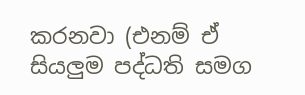කරනවා (එනම් ඒ සියලුම පද්ධති සමග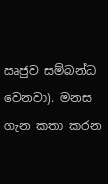ඍජුව සම්බන්ධ වෙනවා). මනස ගැන කතා කරන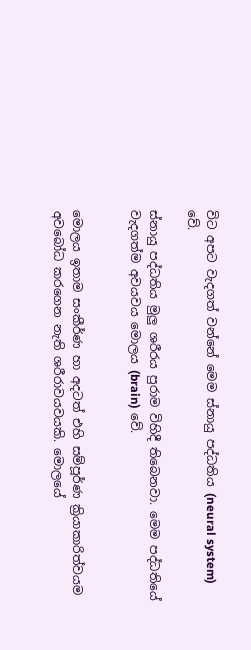විට අපට වැදගත් වන්නේ මෙම ස්නායු පද්ධතිය (neural system) වේ.

ස්නායු පද්ධතිය මුලු ශරීරය පුරාම විහිදී තිබෙනවා. මෙම පද්ධතියේ වැදගත්ම අවයවය මොලය (brain) වේ.


මොලය ඉතාම සංකීර්ණ හා අදටත් එහි සම්පූර්ණ ක්‍රියාකාරිත්වයම අවබෝධ කරගෙන නැති ශරීරාවයවයකි. මොලයේ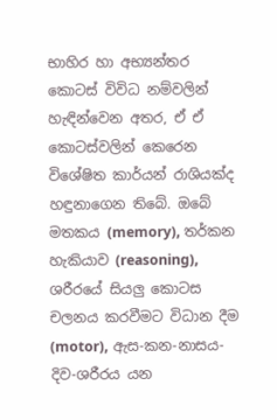භාහිර හා අභ්‍යන්තර කොටස් විවිධ නම්වලින් හැඳින්වෙන අතර, ඒ ඒ කොටස්වලින් කෙරෙන විශේෂිත කාර්යන් රාශියක්ද හඳුනාගෙන තිබේ. ඔබේ මතකය (memory), තර්කන හැකියාව (reasoning), ශරීරයේ සියලු කොටස චලනය කරවීමට විධාන දීම (motor), ඇස-කන-නාසය-දිව-ශරීරය යන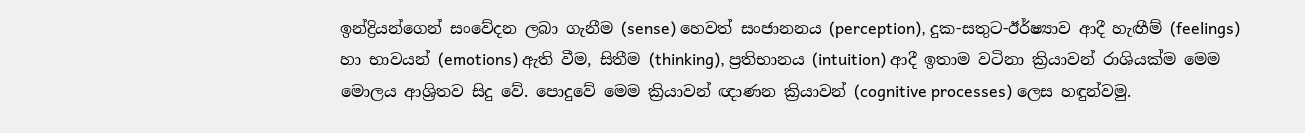ඉන්ද්‍රියන්ගෙන් සංවේදන ලබා ගැනීම (sense) හෙවත් සංජානනය (perception), දුක-සතුට-ඊර්ෂ්‍යාව ආදී හැඟීම් (feelings) හා භාවයන් (emotions) ඇති වීම, සිතීම (thinking), ප්‍රතිභානය (intuition) ආදී ඉතාම වටිනා ක්‍රියාවන් රාශියක්ම මෙම මොලය ආශ්‍රිතව සිදු වේ. පොදුවේ මෙම ක්‍රියාවන් ඥාණන ක්‍රියාවන් (cognitive processes) ලෙස හඳුන්වමු.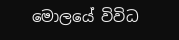මොලයේ විවිධ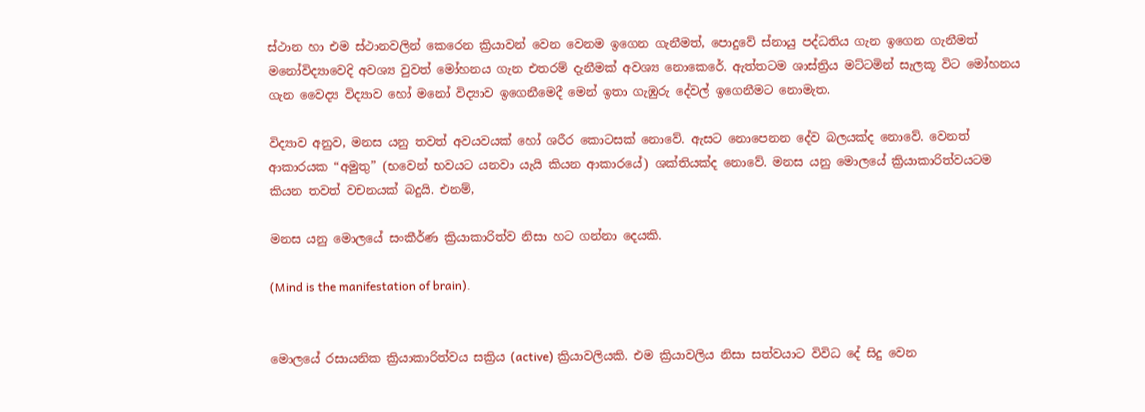ස්ථාන හා එම ස්ථානවලින් කෙරෙන ක්‍රියාවන් වෙන වෙනම ඉගෙන ගැනීමත්, පොදුවේ ස්නායු පද්ධතිය ගැන ඉගෙන ගැනීමත් මනෝවිද්‍යාවෙදි අවශ්‍ය වුවත් මෝහනය ගැන එතරම් දැනීමක් අවශ්‍ය නොකෙරේ. ඇත්තටම ශාස්ත්‍රිය මට්ටමින් සැලකූ විට මෝහනය ගැන වෛද්‍ය විද්‍යාව හෝ මනෝ විද්‍යාව ඉගෙනීමෙදී මෙන් ඉතා ගැඹුරු දේවල් ඉගෙනීමට නොමැත.

විද්‍යාව අනුව, මනස යනු තවත් අවයවයක් හෝ ශරීර කොටසක් නොවේ. ඇසට නොපෙනන දේව බලයක්ද නොවේ. වෙනත් ආකාරයක “අමුතු” (භවෙන් භවයට යනවා යැයි කියන ආකාරයේ) ශක්තියක්ද නොවේ. මනස යනු මොලයේ ක්‍රියාකාරිත්වයටම කියන තවත් වචනයක් බදුයි. එනම්,

මනස යනු මොලයේ සංකීර්ණ ක්‍රියාකාරිත්ව නිසා හට ගන්නා දෙයකි.

(Mind is the manifestation of brain).


මොලයේ රසායනික ක්‍රියාකාරිත්වය සක්‍රිය (active) ක්‍රියාවලියකි. එම ක්‍රියාවලිය නිසා සත්වයාට විවිධ දේ සිදු වෙන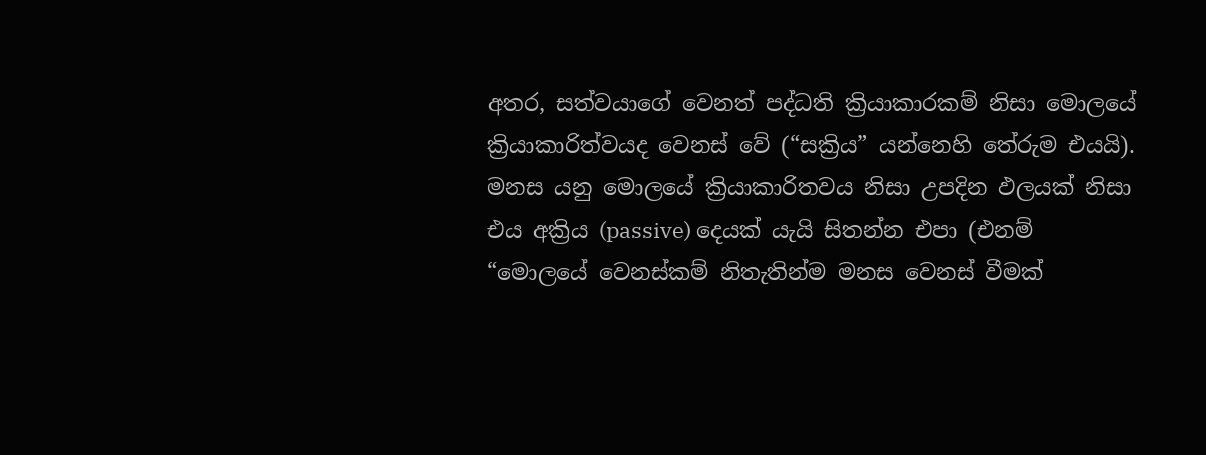අතර, සත්වයාගේ වෙනත් පද්ධති ක්‍රියාකාරකම් නිසා මොලයේ ක්‍රියාකාරිත්වයද වෙනස් වේ (“සක්‍රිය” යන්නෙහි තේරුම එයයි). මනස යනු මොලයේ ක්‍රියාකාරිතවය නිසා උපදින ඵලයක් නිසා එය අක්‍රිය (passive) දෙයක් යැයි සිතන්න එපා (එනම් “මොලයේ වෙනස්කම් නිතැතින්ම මනස වෙනස් වීමක්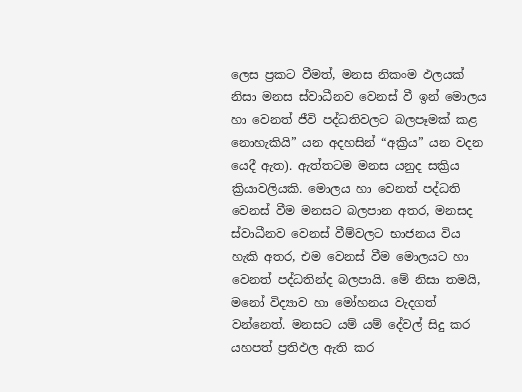ලෙස ප්‍රකට වීමත්, මනස නිකංම ඵලයක් නිසා මනස ස්වාධීනව වෙනස් වී ඉන් මොලය හා වෙනත් ජීවි පද්ධතිවලට බලපෑමක් කළ නොහැකියි” යන අදහසින් “අක්‍රිය” යන වදන යෙදී ඇත). ඇත්තටම මනස යනුද සක්‍රිය ක්‍රියාවලියකි. මොලය හා වෙනත් පද්ධති වෙනස් වීම මනසට බලපාන අතර, මනසද ස්වාධීනව වෙනස් වීම්වලට භාජනය විය හැකි අතර, එම වෙනස් වීම මොලයට හා වෙනත් පද්ධතින්ද බලපායි. මේ නිසා තමයි, මනෝ විද්‍යාව හා මෝහනය වැදගත් වන්නෙත්. මන‍සට යම් යම් දේවල් සිදු කර යහපත් ප්‍රතිඵල ඇති කර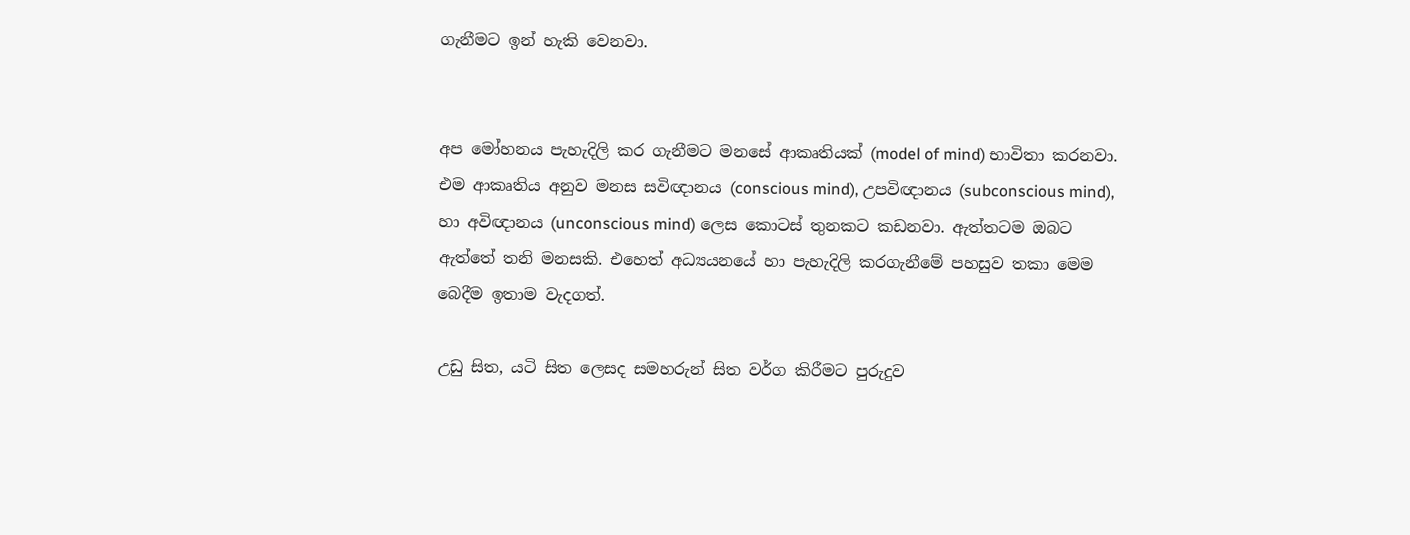ගැනීමට ඉන් හැකි වෙනවා.


අප මෝහනය පැහැදිලි කර ගැනීමට මනසේ ආකෘතියක් (model of mind) භාවිතා කරනවා. එම ආකෘතිය අනුව මනස සවිඥානය (conscious mind), උපවිඥානය (subconscious mind), හා අවිඥානය (unconscious mind) ලෙස කොටස් තුනකට කඩනවා. ඇත්තටම ඔබට ඇත්තේ තනි මනසකි. එහෙත් අධ්‍යයනයේ හා පැහැදිලි කරගැනීමේ පහසුව තකා මෙම බෙදීම ඉතාම වැදගත්.

උඩු සිත, යටි සිත ලෙසද සමහරුන් සිත වර්ග කිරීමට පුරුදුව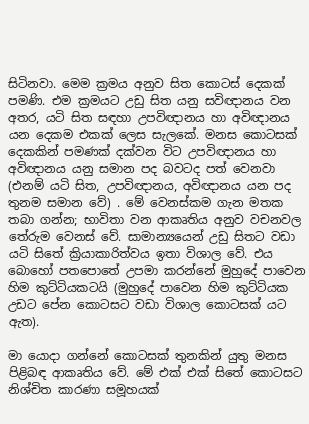සිටිනවා. මෙම ක්‍රමය අනුව සිත කොටස් දෙකක් පමණි. එම ක්‍රමයට උඩු සිත යනු සවිඥානය වන අතර, යටි සිත සඳහා උපවිඥානය හා අවිඥානය යන දෙකම ‍එකක් ලෙස සැලකේ. මනස කොටසක් දෙකකින් පමණක් දක්වන විට උපවිඥානය හා අවිඥානය යනු සමාන පද බවටද පත් වෙනවා (එනම් යටි සිත, උපවිඥානය, අවිඥානය යන පද තුනම සමාන වේ) . මේ වෙනස්කම ගැන මතක තබා ගන්න; භාවිතා වන ආකෘතිය අනුව වචනවල තේරුම වෙනස් වේ. සාමාන්‍යයෙන් උඩු සිතට වඩා යටි සිතේ ක්‍රියාකාරිත්වය ඉතා විශාල වේ. එය බොහෝ පතපොතේ උපමා කරන්නේ මුහුදේ පාවෙන හිම කුට්ටියකටයි (මුහුදේ පාවෙන හිම කුට්ටියක උඩට පේන කොටසට වඩා විශාල කොටසක් යට ඇත).

මා යොදා ගන්නේ කොටසක් තුනකින් යුතු මනස පිළිබඳ ආකෘතිය වේ. මේ එක් එක් සිතේ කොටසට නිශ්චිත කාරණා සමූහයක්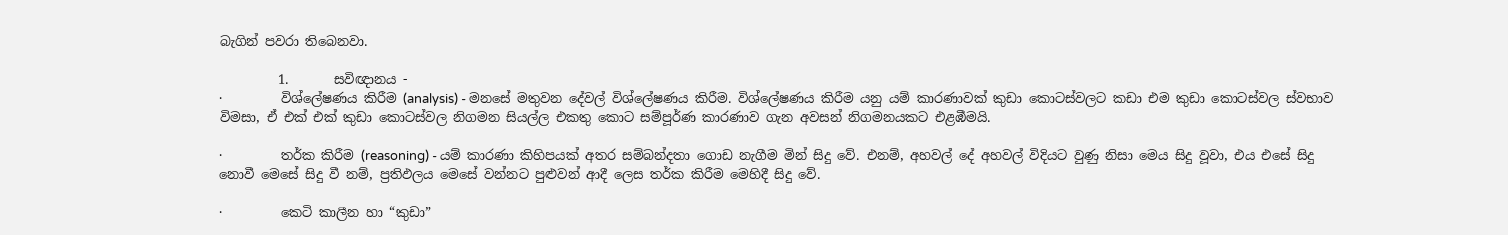බැගින් පවරා තිබෙනවා.

         1.       සවිඥානය -
·         විශ්ලේෂණය කිරීම (analysis) - මනසේ මතුවන දේවල් විශ්ලේෂණය කිරීම. වි‍ශ්ලේෂණය කිරීම යනු යම් කාරණාවක් කුඩා කොටස්වලට කඩා එම කුඩා කොටස්වල ස්වභාව විමසා, ඒ එක් එක් කුඩා කොටස්වල නිගමන සියල්ල එකතු කොට සම්පූර්ණ කාරණාව ගැන අවසන් නිගමනයකට එළඹීමයි.

·         තර්ක කිරීම (reasoning) - යම් කාරණා කිහිපයක් අතර සම්බන්දතා ගොඩ නැගීම මින් සිදු වේ. එනම්, අහවල් දේ අහවල් විදියට වුණු නිසා මෙය සිදු වූවා, එය එසේ සිදු නොවී මෙසේ සිදු වී නම්, ප්‍රතිඵලය මෙසේ වන්නට පුළුවන් ආදී ලෙස තර්ක කිරීම මෙහිදී සිදු වේ.

·         කෙටි කාලීන හා “කුඩා”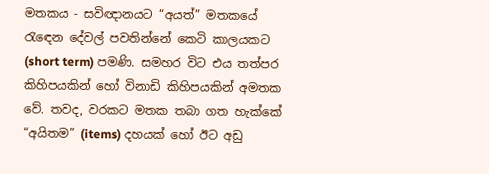මතකය - සවිඥානයට “අයත්” මතකයේ රැ‍ඳෙන දේවල් පවතින්නේ කෙටි කාලයකට (short term) පමණි. සමහර විට එය තත්පර කිහිපයකින් හෝ විනාඩි කිහිපයකින් අමතක වේ. තවද, වරකට මතක තබා ගත හැක්කේ “අයිතම” (items) දහයක් හෝ ඊට අඩු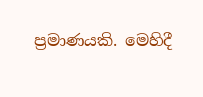ප්‍රමාණයකි. මෙහිදී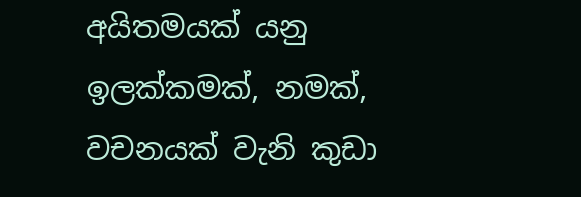අයිතමයක් යනු ඉලක්කමක්, නමක්, වචනයක් වැනි කුඩා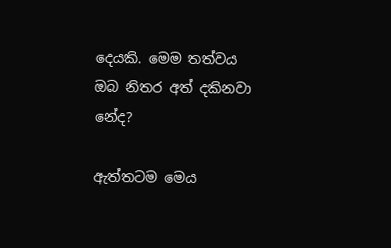දෙයකි. මෙම තත්වය ඔබ නිතර අත් දකිනවා නේද?

ඇත්තටම මෙය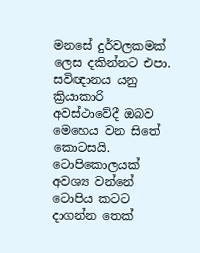මනසේ දුර්වලකමක් ලෙස දකින්නට එපා. සවිඥානය යනු ක්‍රියාකාරි අවස්ථාවේදී ඔබව මෙහෙය වන සිතේ කොටසයි. ටොපිකොලයක් අවශ්‍ය වන්නේ ටොපිය කටට දාගන්න තෙක්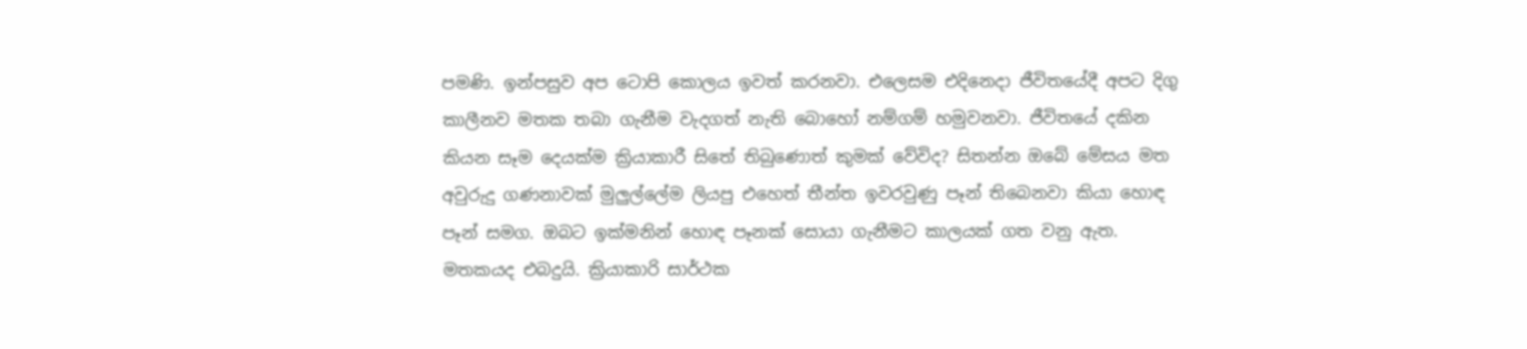පමණි. ඉන්පසුව අප ටොපි කොලය ඉවත් කරනවා. එලෙසම එදිනෙදා ජීවිතයේදී අපට දිගු කාලීනව මතක තබා ගැනීම වැදගත් නැති බොහෝ ‍නම්ගම් හමුවනවා. ජීවිතයේ දකින කියන සෑම දෙයක්ම ක්‍රියාකාරී සිතේ තිබුණොත් කුමක් වේවිද? සිතන්න ඔබේ මේසය මත අවුරුදු ගණනාවක් මුලුල්ලේම ලියපු එහෙත් තීන්ත ඉවරවුණු පෑන් තිබෙනවා කියා හොඳ පෑන් සමග. ඔබට ඉක්මනින් හොඳ පෑනක් සොයා ගැනීමට කාලයක් ගත වනු ඇත. මතකයද එබදුයි. ක්‍රියාකාරි සාර්ථක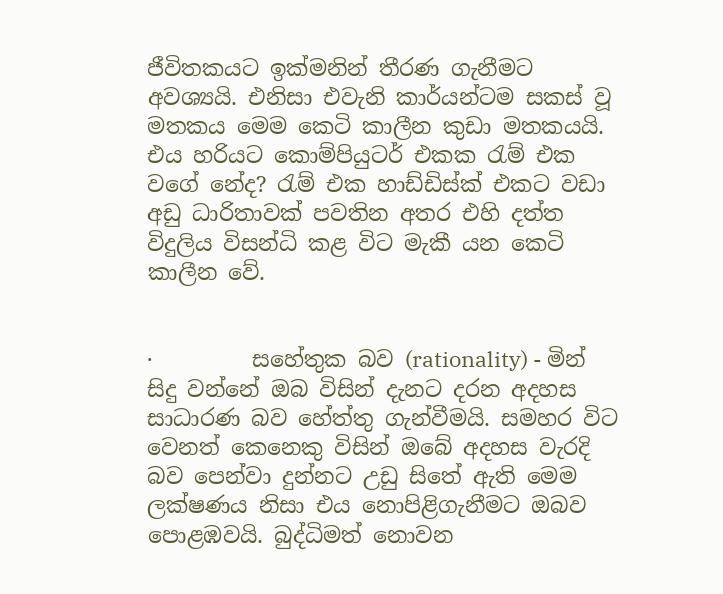ජීවිතකයට ඉක්මනින් තීරණ ගැනීමට අවශ්‍යයි. එනිසා එවැනි කාර්යන්ටම සකස් වූ මතකය මෙම කෙටි කාලීන කුඩා මතකයයි. එය හරියට කොම්පියුටර් එකක රැම් එක වගේ නේද? රැම් එක හාඩ්ඩිස්ක් එකට වඩා අඩු ධාරිතාවක් පවතින අතර එහි දත්ත විදුලිය විසන්ධි කළ විට මැකී යන කෙටි කාලීන වේ.


·         සහේතුක බව (rationality) - මින් සිදු වන්නේ ඔබ විසින් දැනට දරන අදහස සාධාරණ බව හේත්තු ගැන්වීමයි. සමහර විට වෙනත් කෙනෙකු විසින් ඔබේ අදහස වැරදි බව පෙන්වා දුන්නට උඩු සිතේ ඇති මෙම ලක්ෂණය නිසා එය නොපිළිගැනීමට ඔබ‍ව පොළඹවයි. බුද්ධිමත් නොවන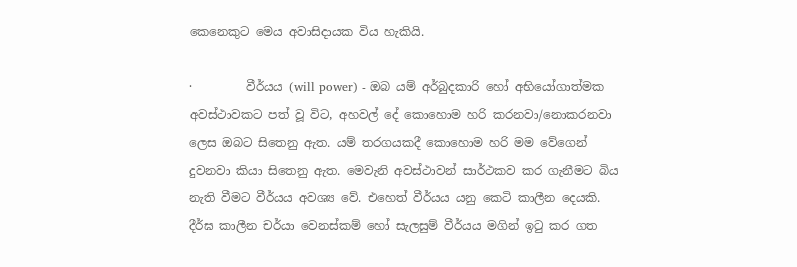කෙනෙකුට මෙය අවාසිදායක විය හැකියි.

·         වීර්යය (will power) - ඔබ යම් අර්බුදකාරි හෝ අභියෝගාත්මක අවස්ථාවකට පත් වූ විට, අහවල් දේ කොහොම හරි කරනවා/නොකරනවා ලෙස ඔබට සිතෙනු ඇත. යම් තරගයකදී කොහොම හරි මම වේගෙන් දුවනවා කියා සිතෙනු ඇත. මෙවැනි අවස්ථාවන් සාර්ථකව කර ගැනීමට බිය නැති වීමට වීර්යය අවශ්‍ය වේ. එහෙත් වීර්යය යනු කෙටි කාලීන දෙයකි. දීර්ඝ කාලීන චර්යා වෙනස්කම් හෝ සැලසුම් වීර්යය මගින් ඉටු කර ගත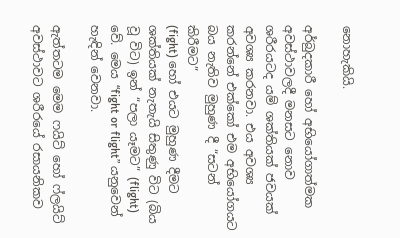නොහැකියි.

අර්බුදකාරී හෝ අභියෝගාත්මක අවස්ථාවලදී ‍මනසට නොව ශරීරයටද යම් ශක්තියක් ජවයක් අවශ්‍ය කරනවා. එය අවශ්‍ය කරන්නේ එක්කෝ එම අභියෝගයට බය නැතිව මුහුණ දී “සටන් කිරීමට”
(fight) හෝ එයට මුහුණ දීමට ශක්තියක් නැතැයි සිතුණු විට (බිය වූ විට) ඉන් “පලා යෑමට” (flight) වේ. මෙය “fight or flight” යනුවෙන් හැඳින් වෙනවා.

ඇත්තටම මෙම ෆයිට් හෝ ෆ්ලයිට් අවස්ථාවට ශරීරයේ රසායනිකව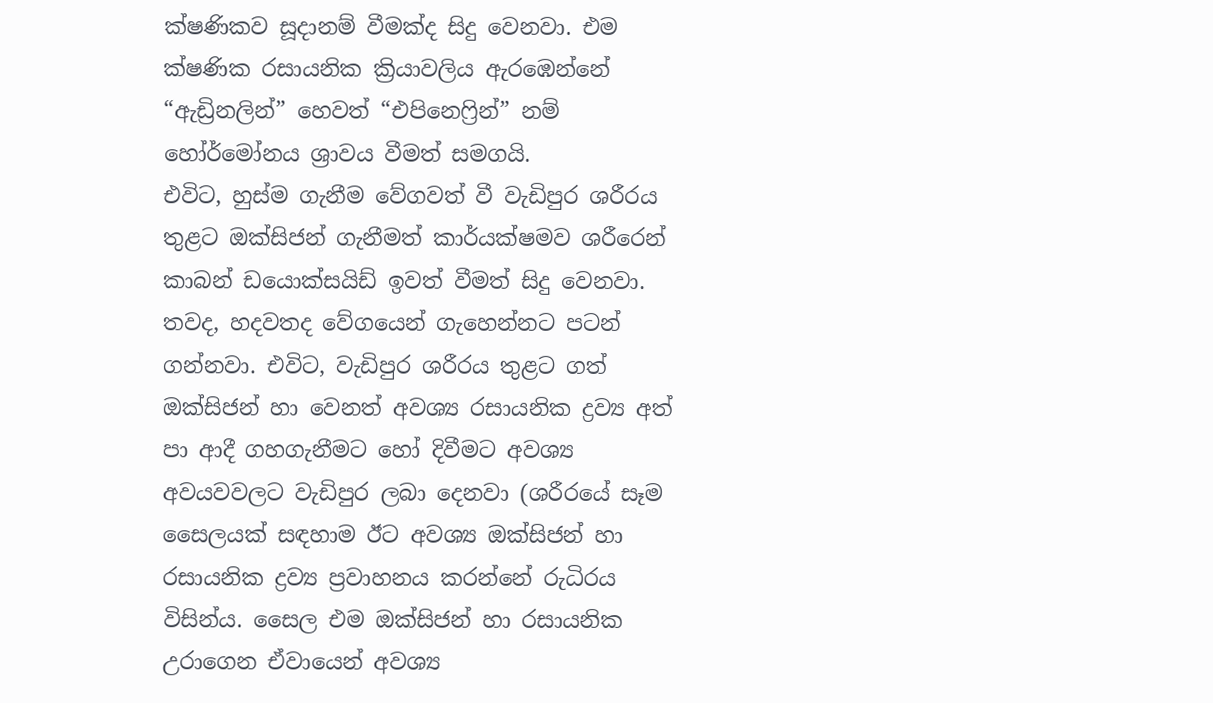ක්ෂණිකව සූදානම් වීමක්ද සිදු වෙනවා. එම ක්ෂණික රසායනික ක්‍රියාවලිය ඇරඹෙන්නේ “ඇඩ්‍රිනලින්” හෙවත් “එපිනෙෆ්‍රින්” නම් හෝර්මෝනය ශ්‍රාවය වීමත් සමගයි.
එවිට, හුස්ම ගැනීම වේගවත් වී වැඩිපුර ශරීරය තුළට ඔක්සිජන් ගැනීමත් කාර්යක්ෂමව ශරීරෙන් කාබන් ඩයොක්සයිඩ් ඉවත් වීමත් සිදු වෙනවා. තවද, හදවතද වේගයෙන් ගැහෙන්නට පටන් ගන්නවා. එවිට, වැඩිපුර ශරීරය තුළට ගත් ඔක්සිජන් හා වෙනත් අවශ්‍ය රසායනික ද්‍රව්‍ය අත් පා ආදී ගහගැනීමට හෝ දිවීමට අවශ්‍ය අවයවවලට වැඩිපුර ලබා දෙනවා (ශරීරයේ සෑම සෛලයක් සඳහාම ඊට අවශ්‍ය ඔක්සිජන් හා රසායනික ද්‍රව්‍ය ප්‍රවාහනය කරන්නේ රුධිරය විසින්ය. සෛල එම ඔක්සිජන් හා රසායනික උරාගෙන ඒවායෙන් අවශ්‍ය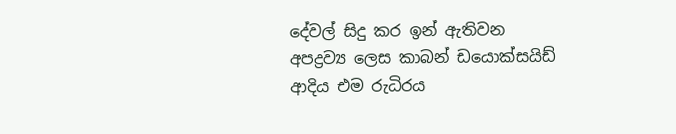දේවල් සිදු කර ඉන් ඇතිවන අපද්‍රව්‍ය ලෙස කාබන් ඩයොක්සයිඩ් ආදිය එම රුධිරය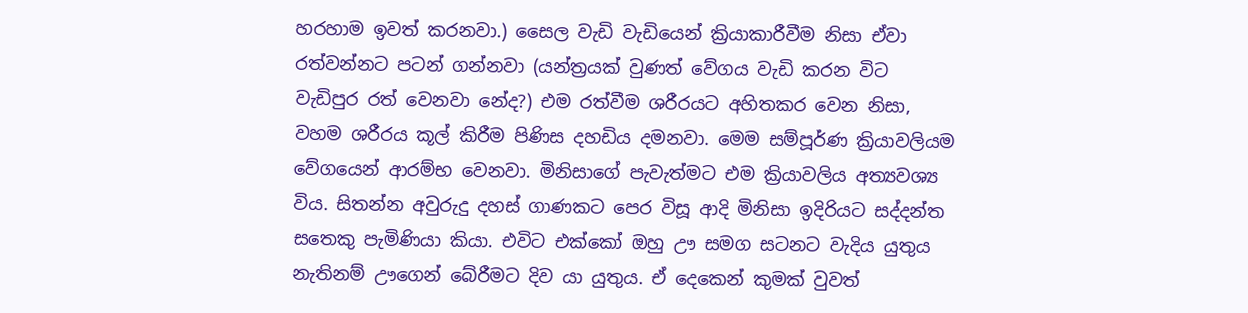හරහාම ඉවත් කරනවා.) සෛල වැඩි වැඩියෙන් ක්‍රියාකාරීවීම නිසා ඒවා රත්වන්නට පටන් ගන්නවා (යන්ත්‍රයක් වුණත් වේගය වැඩි කරන විට වැඩිපුර රත් වෙනවා නේද?) එම රත්වීම ශරීරයට අහිතකර වෙන නිසා, වහම ශරීරය කූල් කිරීම පිණිස දහඩිය දමනවා. මෙම සම්පූර්ණ ක්‍රියාවලියම වේගයෙන් ආරම්භ වෙනවා. මිනිසාගේ පැවැත්මට එම ක්‍රියාවලිය අත්‍යවශ්‍ය විය. සිතන්න අවුරුදු දහස් ගාණකට පෙර විසූ ආදි මිනිසා ඉදිරියට සද්දන්ත සතෙකු පැමිණියා කියා. එවිට එක්කෝ ඔහු ඌ සමග සටනට වැදිය යුතුය නැතිනම් ඌගෙන් බේරීමට දිව යා යුතුය. ඒ දෙකෙන් කුමක් වුවත්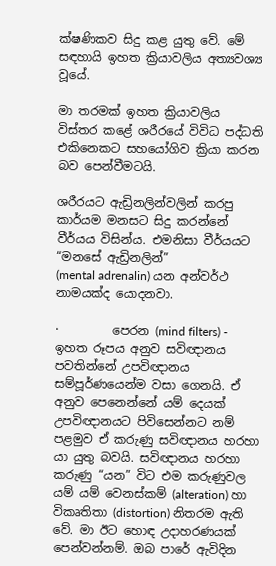ක්ෂණිකව සිදු කළ යුතු වේ. මේ සඳහායි ඉහත ක්‍රියාවලිය අත්‍යවශ්‍ය වූයේ.

මා තරමක් ඉහත ක්‍රියාවලිය විස්තර කළේ ශරීරයේ විවිධ පද්ධති එකිනෙකට සහයෝගිව ක්‍රියා කරන බව පෙන්වීමටයි.

ශරීරයට ඇඩ්‍රිනලින්වලින් කරපු කාර්යම මනසට සිදු කරන්නේ වීර්යය විසින්ය. එමනිසා වීර්යයට “ම‍නසේ ඇඩ්‍රිනලින්”
(mental adrenalin) යන අන්වර්ථ නාමයක්ද යොදනවා.

·         පෙරන (mind filters) - ඉහත රූපය අනුව සවිඥානය පවතින්නේ උපවිඥානය සම්පූර්ණයෙන්ම වසා ගෙනයි. ඒ අනුව පෙනෙන්නේ යම් දෙයක් උපවිඥානයට පිවිසෙන්නට නම් පළමුව ඒ කරුණු සවිඥානය හරහා යා යුතු බවයි. සවිඥානය හරහා කරුණු “යන” විට එම කරුණුවල යම් යම් වෙනස්කම් (alteration) හා විකෘතිතා (distortion) නිතරම ඇති වේ. මා ඊට හොඳ උදාහරණයක් පෙන්වන්නම්. ඔබ පාරේ ඇවිදින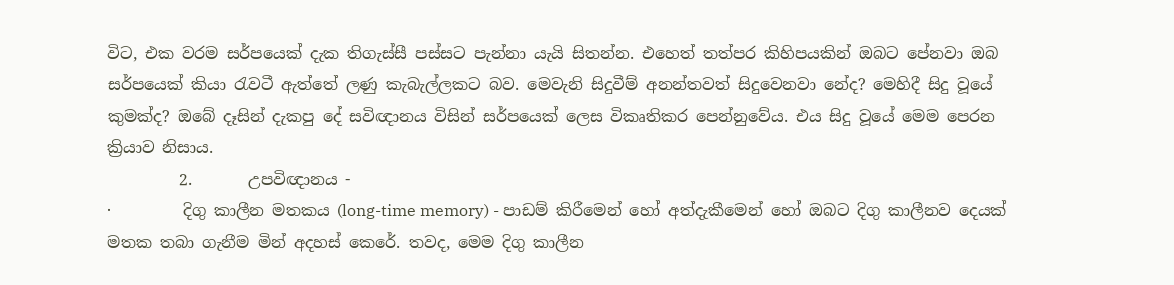විට, එක වරම සර්පයෙක් දැක තිගැස්සී පස්සට පැන්නා යැයි සිතන්න. එහෙත් තත්පර කිහිපයකින් ඔබට පේනවා ඔබ සර්පයෙක් කියා රැවටී ඇත්තේ ලණු කැබැල්ලකට බව. මෙවැනි සිදුවීම් අනන්තවත් සිදුවෙනවා නේද? මෙහිදී සිදු වූයේ කුමක්ද? ඔබේ දෑසින් දැකපු දේ සවිඥානය විසින් සර්පයෙක් ලෙස විකෘතිකර පෙන්නුවේය. එය සිදු වූයේ මෙම පෙරන ක්‍රියාව නිසාය.
         2.       උපවිඥානය -
·         දිගු කාලීන මතකය (long-time memory) - පාඩම් කිරීමෙන් හෝ අත්දැකීමෙන් හෝ ඔබට දිගු කාලීනව දෙයක් මතක තබා ගැනීම මින් අදහස් කෙරේ. තවද, මෙම දිගු කාලීන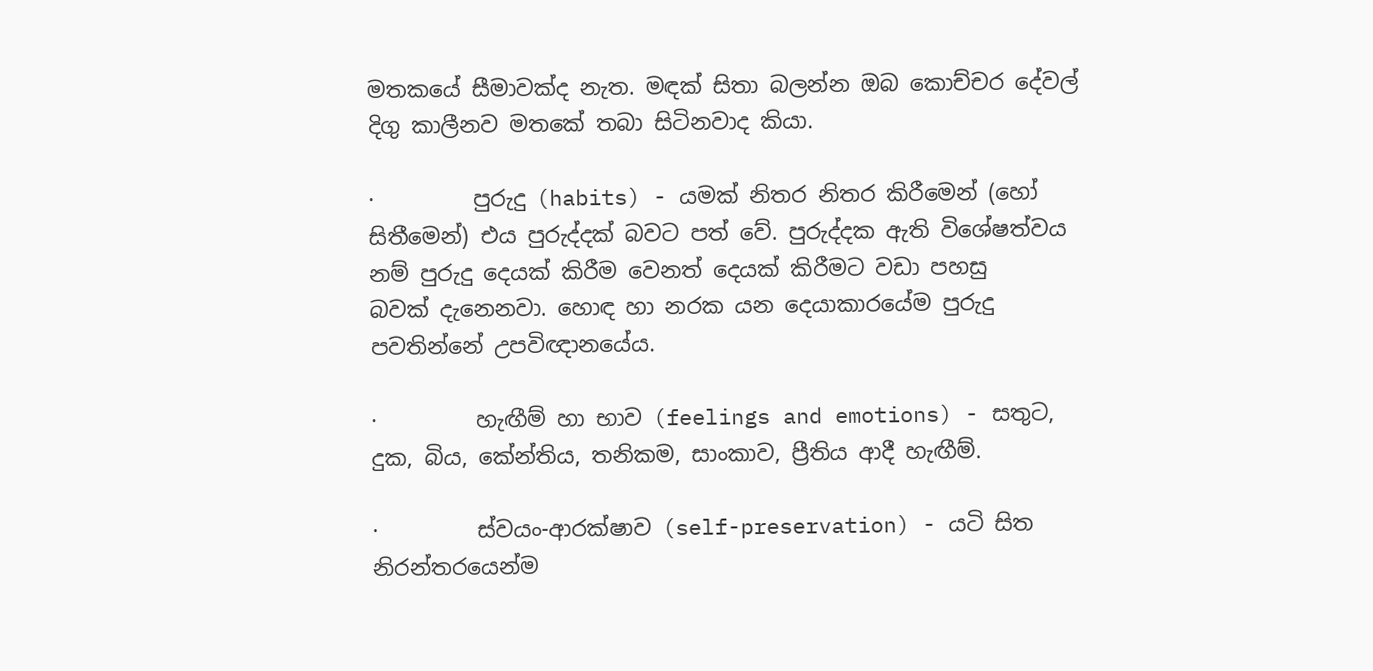මතකයේ සීමාවක්ද නැත. මඳක් සිතා බලන්න ඔබ කොච්චර දේවල් දිගු කාලීනව මතකේ තබා සිටිනවාද කියා.

·         පුරුදු (habits) - යමක් නිතර නිතර කිරීමෙන් (හෝ සිතීමෙන්) එය පුරුද්දක් බවට පත් වේ. පුරුද්දක ඇති විශේෂත්වය නම් පුරුදු දෙයක් කිරීම වෙනත් දෙයක් කිරීමට වඩා පහසු බවක් ‍දැනෙනවා. හොඳ හා නරක යන දෙයාකාරයේම පුරුදු පවතින්නේ උපවිඥා‍නයේය.

·         හැඟීම් හා භාව (feelings and emotions) - සතුට, දුක, බිය, කේන්තිය, තනිකම, සාංකාව, ප්‍රීතිය ආදී හැඟීම්.

·         ස්වයං-ආරක්ෂාව (self-preservation) - යටි සිත නිරන්තරයෙන්ම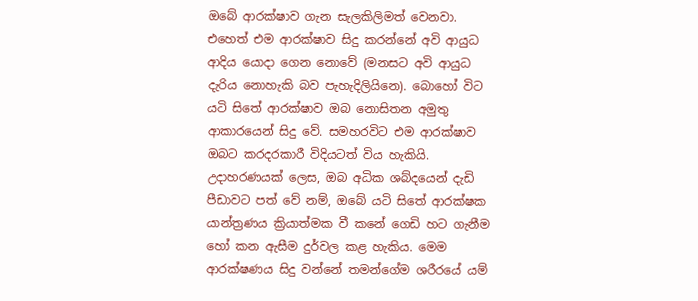ඔබේ ආරක්ෂාව ගැන සැලකිලිමත් වෙනවා. එහෙත් එම ආරක්ෂාව සිදු කරන්නේ අවි ආයුධ ආදිය යොදා ගෙන නොවේ (මනසට අවි ආයුධ දැරිය නොහැකි බව පැහැදිලියිනෙ). බොහෝ විට යටි සිතේ ආරක්ෂාව ඔබ නොසිතන අමුතු ආකාරයෙන් සිදු වේ. සමහරවිට එම ආරක්ෂාව ඔබට කරදරකාරී විදියටත් විය හැකියි. උදාහරණයක් ලෙස, ඔබ අධික ශබ්දයෙන් දැඩි පීඩාවට පත් වේ නම්, ඔබේ යටි සිතේ ආරක්ෂක යාන්ත්‍රණය ක්‍රියාත්මක වී කනේ ගෙඩි ‍හට ගැනීම හෝ කන ඇසීම දුර්වල කළ හැකිය. මෙම ආරක්ෂණය සිදු වන්නේ තමන්ගේම ශරීරයේ යම්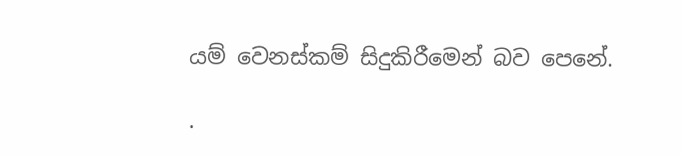යම් වෙනස්කම් සිදුකිරීමෙන් බව පෙනේ.

·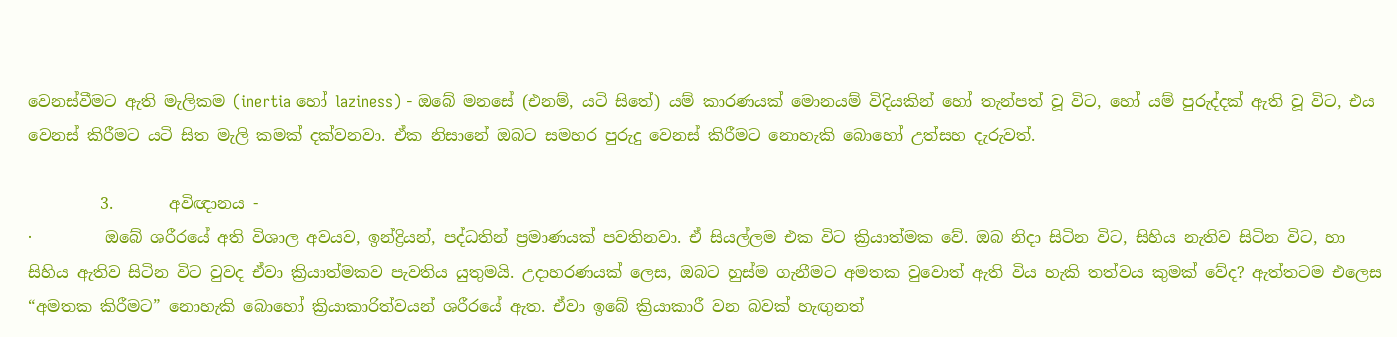වෙනස්වීමට ඇති මැලිකම (inertia හෝ laziness) - ඔබේ මනසේ (එනම්, යටි සිතේ) යම් කාරණයක් මොනයම් විදියකින් හෝ තැන්පත් වූ විට, හෝ යම් පුරුද්දක් ඇති වූ විට, එය වෙනස් කිරීමට යටි සිත මැලි කමක් දක්වනවා. ඒක නිසානේ ඔබට සමහර පුරුදු වෙනස් කිරීමට නොහැකි බොහෝ උත්සහ දැරුවත්.

         3.       අවිඥානය -
·         ඔබේ ශරීරයේ අති විශාල අවයව, ඉන්ද්‍රියන්, පද්ධතින් ප්‍රමාණයක් පවතිනවා. ඒ සියල්ලම එක විට ක්‍රියාත්මක වේ. ඔබ නිදා සිටින විට, සිහිය නැතිව සිටින විට, හා සිහිය ඇතිව සිටින විට වුවද ඒවා ක්‍රියාත්මකව පැවතිය යුතුමයි. උදාහරණයක් ලෙස, ඔබට හුස්ම ගැනීමට අමතක වුවොත් ඇති විය හැකි තත්වය කුමක් වේද? ඇත්තටම එලෙස “අමතක කිරීමට” නොහැකි බොහෝ ක්‍රියාකාරිත්වයන් ශරීරයේ ඇත. ඒවා ඉබේ ක්‍රියාකාරී වන බවක් හැඟුනත්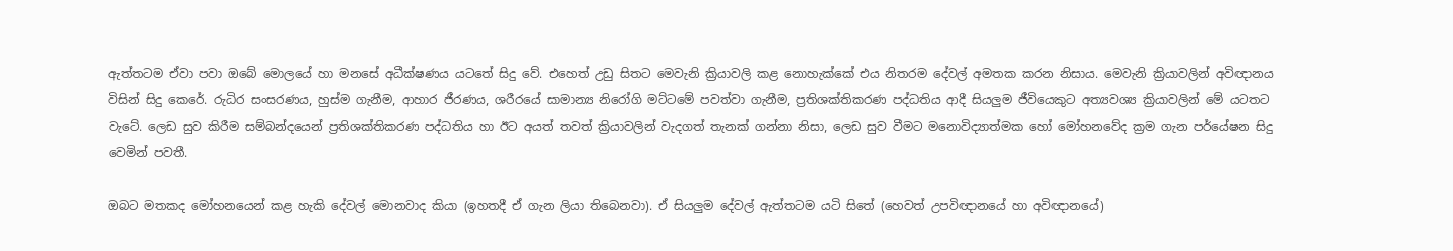ඇත්තටම ඒවා පවා ඔබේ මොලයේ හා මනසේ අධීක්ෂණය යටතේ සිදු වේ. එහෙත් උඩු සිතට මෙවැනි ක්‍රියාවලි කළ නොහැක්කේ එය නිතරම දේවල් අමතක කරන නිසාය. මෙවැනි ක්‍රියාවලින් අවිඥානය විසින් සිදු කෙරේ. රුධිර සංසරණය, හුස්ම ගැනීම, ආහාර ජීරණය, ශරීරයේ සාමාන්‍ය නිරෝගි මට්ටමේ පවත්වා ගැනීම, ප්‍රතිශක්තිකරණ පද්ධතිය ආදී සියලුම ජීවියෙකුට අත්‍යවශ්‍ය ක්‍රියාවලින් මේ යටතට වැටේ. ලෙඩ සුව කිරීම සම්බන්දයෙන් ප්‍රතිශක්තිකරණ පද්ධතිය හා ඊට අයත් තවත් ක්‍රියාවලින් වැදගත් තැනක් ගන්නා නිසා, ලෙඩ සුව වීමට මනොවිද්‍යාත්මක හෝ මෝහනවේද ක්‍රම ගැන පර්යේෂන සිදු වෙමින් පවතී.

ඔබට මතකද මෝහනයෙන් කළ හැකි දේවල් මොනවාද කියා (ඉහතදී ඒ ගැන ලියා තිබෙනවා). ඒ සියලුම දේවල් ඇත්තටම යටි සිතේ (හෙවත් උපවිඥානයේ හා අවිඥානයේ)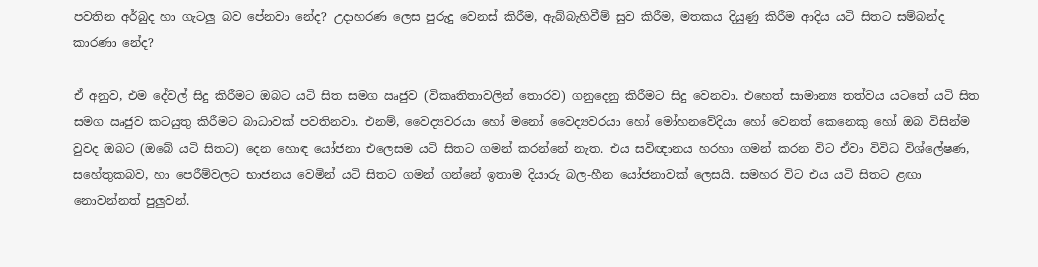පවතින අර්බුද හා ගැටලු බව පේනවා නේද? උදාහරණ ලෙස පුරුදු වෙනස් කිරීම, ඇබ්බැහිවීම් සුව කිරීම, මතකය දියුණු කිරීම ආදිය යටි සිතට සම්බන්ද කාරණා නේද?

ඒ අනුව, එම දේවල් සිදු කිරීමට ඔබට යටි සිත සමග ඍජුව (විකෘතිතාවලින් තොරව) ගනුදෙනු කිරීමට සිදු වෙනවා. එහෙත් සාමාන්‍ය තත්වය යටතේ යටි සිත සමග ඍජුව කටයුතු කිරීමට බාධාවක් පවතිනවා. එනම්, වෛද්‍යවරයා හෝ මනෝ වෛද්‍යවරයා හෝ මෝහනවේදියා හෝ වෙනත් කෙනෙකු හෝ ඔබ විසින්ම වුවද ඔබට (ඔබේ යටි සිතට) දෙන හොඳ යෝජනා එලෙසම යටි සිතට ගමන් කරන්නේ නැත. එය සවිඥානය හරහා ගමන් කරන විට ඒවා විවිධ විශ්ලේෂණ, සහේතුකබව, හා පෙරීම්වලට භාජනය වෙමින් යටි සිතට ගමන් ගන්නේ ඉතාම දියාරු බල-හීන යෝජනාවක් ලෙසයි. සමහර විට එය යටි සිතට ළඟා නොවන්නත් පුලුවන්.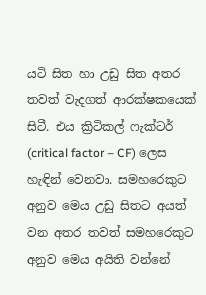යටි සිත හා උඩු සිත අතර තවත් වැදගත් ආරක්ෂකයෙක් සිටී. එය ක්‍රිටිකල් ෆැක්ටර් (critical factor – CF) ලෙස හැඳින් වෙනවා. සමහරෙකුට අනුව මෙය උඩු සිතට අයත් වන අතර තවත් සමහරෙකුට අනුව මෙය අයිති වන්නේ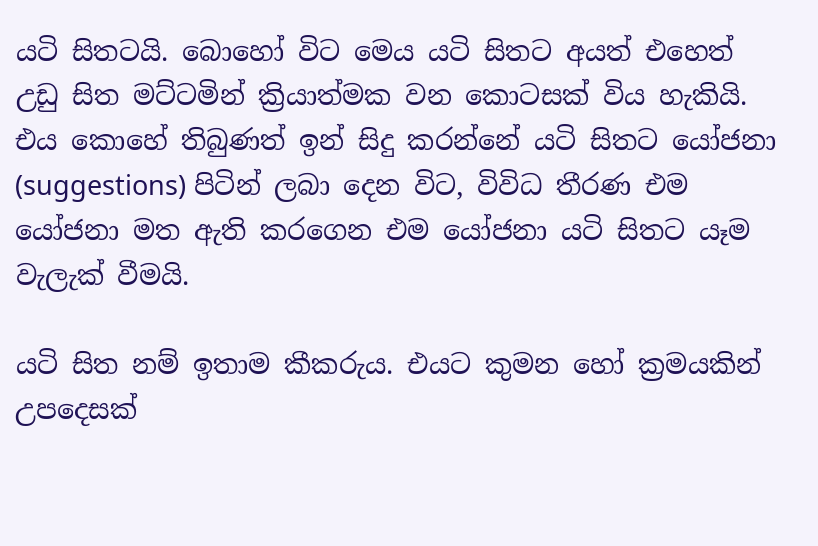යටි සිතටයි. බොහෝ විට මෙය යටි සිතට අයත් එහෙත් උඩු සිත මට්ටමින් ක්‍රියාත්මක වන කොටසක් විය හැකියි. එය කොහේ තිබුණත් ඉන් සිදු කරන්නේ යටි සිතට යෝජනා (suggestions) පිටින් ලබා දෙන විට, විවිධ තීරණ එම යෝජනා මත ඇති කරගෙන එම යෝජනා යටි සිතට යෑම වැලැක් වීමයි.

යටි සිත නම් ඉතාම කීකරුය. එයට කුමන හෝ ක්‍රමයකින් උපදෙසක්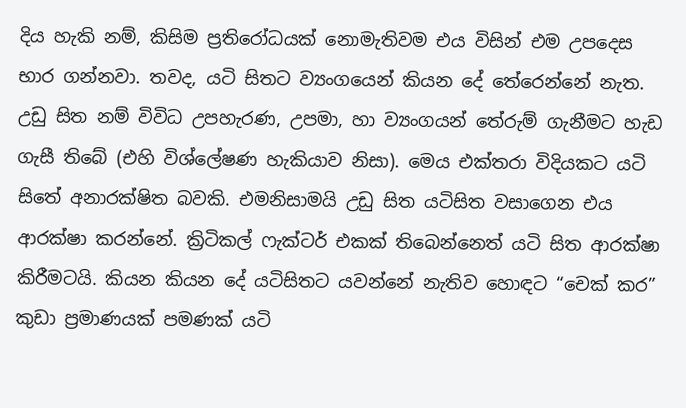දිය හැකි නම්, කිසිම ප්‍රතිරෝධයක් නොමැතිවම එය විසින් එම උපදෙස භාර ගන්නවා. තවද, යටි සිතට ව්‍යංගයෙන් කියන දේ තේරෙන්නේ නැත. උඩු සිත නම් විවිධ උපහැරණ, උපමා, හා ව්‍යංගයන් තේරුම් ගැනීමට හැඩ ගැසී තිබේ (එහි විශ්ලේෂණ හැකියාව නිසා). මෙය එක්තරා විදියකට යටි සිතේ අනාරක්ෂිත බවකි. එමනිසාමයි උඩු සිත යටිසිත වසාගෙන එය ආරක්ෂා කරන්නේ. ක්‍රිටිකල් ෆැක්ටර් එකක් තිබෙන්නෙත් යටි සිත ආරක්ෂා කිරීමටයි. කියන කියන දේ යටිසිතට යවන්නේ නැතිව හොඳට “චෙක් කර” කුඩා ප්‍රමාණයක් පමණක් යටි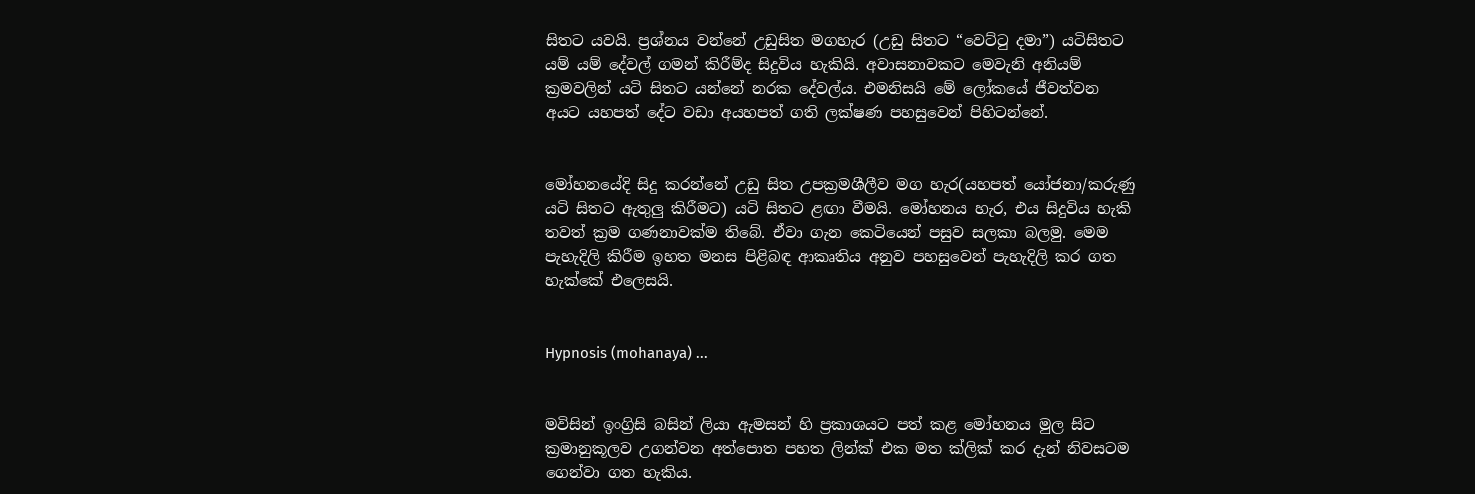සිතට යවයි. ප්‍රශ්නය වන්නේ උඩුසිත මගහැර (උඩු සිතට “වෙට්ටු දමා”) යටිසිතට යම් යම් දේවල් ගමන් කිරීම්ද සිදුවිය හැකියි. අවාසනාවකට මෙවැනි අනියම් ක්‍රමවලින් යටි සිතට යන්නේ නරක දේවල්ය. එමනිසයි මේ ලෝකයේ ජීවත්වන අයට යහපත් දේට වඩා අයහපත් ගති ලක්ෂණ පහසුවෙන් පිහිටන්නේ.


මෝහනයේදි සිදු කරන්නේ උඩු සිත උපක්‍රමශීලීව මග හැර(යහපත් යෝජනා/කරුණු යටි සිතට ඇතුලු කිරීමට) යටි සිතට ළඟා වීමයි. මෝහනය හැර, එය සිදුවිය හැකි තවත් ක්‍රම ගණනාවක්ම තිබේ. ඒවා ගැන කෙටියෙන් පසුව සලකා බලමු. මෙම පැහැදිලි කිරීම ඉහත මනස පිළිබඳ ආකෘතිය අනුව පහසුවෙන් පැහැදිලි කර ගත හැක්කේ එලෙසයි.


Hypnosis (mohanaya) ...


මවිසින් ඉංග්‍රිසි බසින් ලියා ඇමසන් හි ප්‍රකාශයට පත් කළ මෝහනය මුල සිට ක්‍රමානුකූලව උගන්වන අත්පොත පහත ලින්ක් එක මත ක්ලික් කර දැන් නිවසටම ගෙන්වා ගත හැකිය.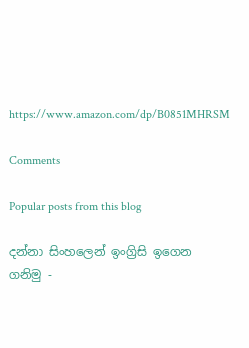https://www.amazon.com/dp/B0851MHRSM

Comments

Popular posts from this blog

දන්නා සිංහලෙන් ඉංග්‍රිසි ඉගෙන ගනිමු -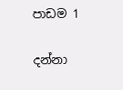පාඩම 1

දන්නා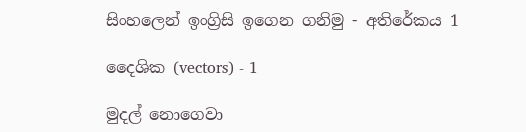සිංහලෙන් ඉංග්‍රිසි ඉගෙන ගනිමු - අතිරේකය 1

දෛශික (vectors) - 1

මුදල් නොගෙවා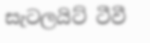සැටලයිට් ටීවී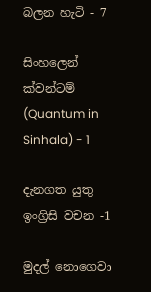බලන හැටි - 7

සිංහලෙන් ක්වන්ටම් (Quantum in Sinhala) - 1

දැනගත යුතු ඉංග්‍රිසි වචන -1

මුදල් නොගෙවා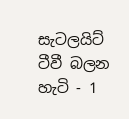සැටලයිට් ටීවී බලන හැටි - 1